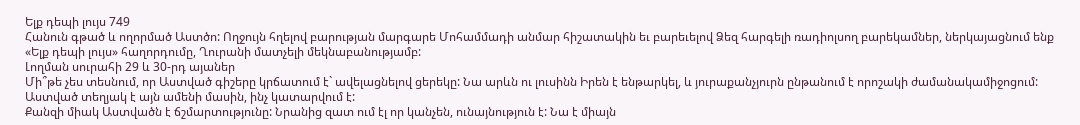Ելք դեպի լույս 749
Հանուն գթած և ողորմած Աստծո: Ողջույն հղելով բարության մարգարե Մոհամմադի անմար հիշատակին եւ բարեւելով Ձեզ հարգելի ռադիոլսող բարեկամներ, ներկայացնում ենք «Ելք դեպի լույս» հաղորդումը, Ղուրանի մատչելի մեկնաբանությամբ:
Լողման սուրահի 29 և 30-րդ այաներ
Մի՞թե չես տեսնում, որ Աստված գիշերը կրճատում է` ավելացնելով ցերեկը: Նա արևն ու լուսինն Իրեն է ենթարկել, և յուրաքանչյուրն ընթանում է որոշակի ժամանակամիջոցում: Աստված տեղյակ է այն ամենի մասին, ինչ կատարվում է:
Քանզի միակ Աստվածն է ճշմարտությունը: Նրանից զատ ում էլ որ կանչեն, ունայնություն է: Նա է միայն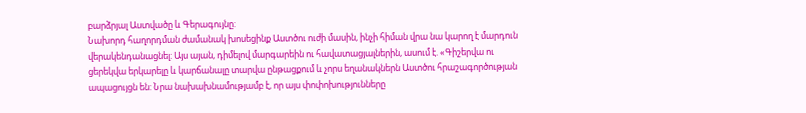բարձրյալ Աստվածը և Գերագույնը:
Նախորդ հաղորդման ժամանակ խոսեցինք Աստծու ուժի մասին, ինչի հիման վրա նա կարող է մարդուն վերակենդանացնել: Այս այան, դիմելով մարգարեին ու հավատացյալներին, ասում է. «Գիշերվա ու ցերեկվա երկարելը և կարճանալը տարվա ընթացքում և չորս եղանակներն Աստծու հրաշագործության ապացույցն են: Նրա նախախնամությամբ է, որ այս փոփոխությունները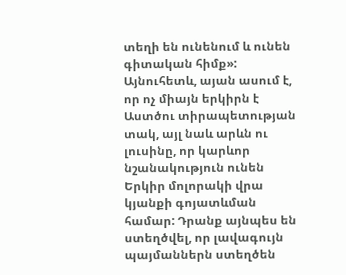տեղի են ունենում և ունեն գիտական հիմք»: Այնուհետև, այան ասում է, որ ոչ միայն երկիրն է Աստծու տիրապետության տակ, այլ նաև արևն ու լուսինը, որ կարևոր նշանակություն ունեն Երկիր մոլորակի վրա կյանքի գոյատևման համար: Դրանք այնպես են ստեղծվել, որ լավագույն պայմաններն ստեղծեն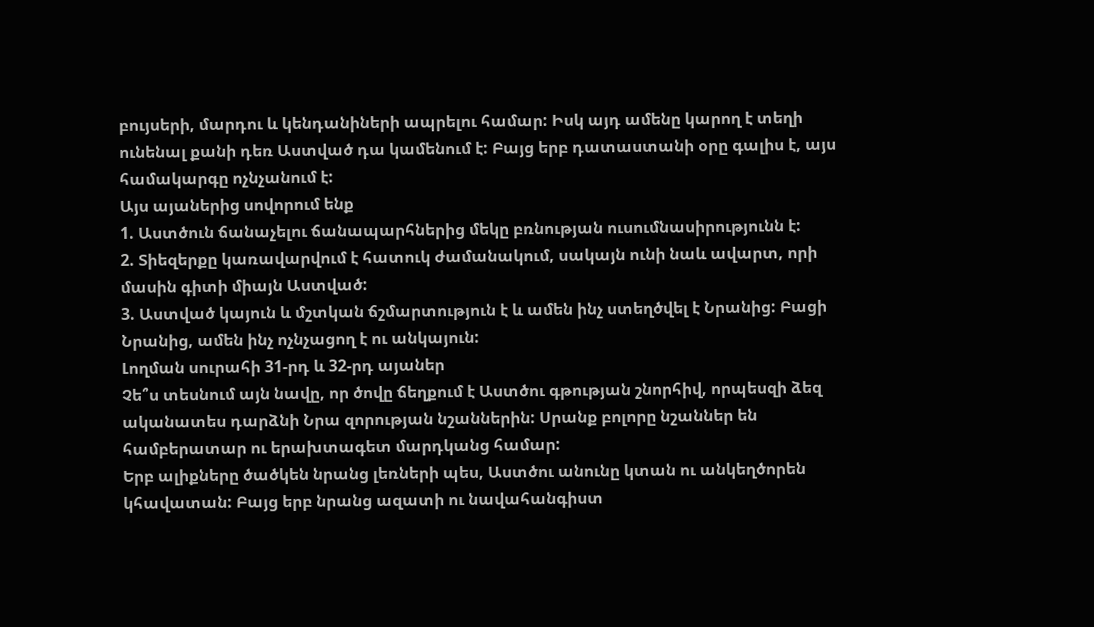բույսերի, մարդու և կենդանիների ապրելու համար: Իսկ այդ ամենը կարող է տեղի ունենալ քանի դեռ Աստված դա կամենում է: Բայց երբ դատաստանի օրը գալիս է, այս համակարգը ոչնչանում է:
Այս այաներից սովորում ենք
1. Աստծուն ճանաչելու ճանապարհներից մեկը բռնության ուսումնասիրությունն է:
2. Տիեզերքը կառավարվում է հատուկ ժամանակում, սակայն ունի նաև ավարտ, որի մասին գիտի միայն Աստված:
3. Աստված կայուն և մշտկան ճշմարտություն է և ամեն ինչ ստեղծվել է Նրանից: Բացի Նրանից, ամեն ինչ ոչնչացող է ու անկայուն:
Լողման սուրահի 31-րդ և 32-րդ այաներ
Չե՞ս տեսնում այն նավը, որ ծովը ճեղքում է Աստծու գթության շնորհիվ, որպեսզի ձեզ ականատես դարձնի Նրա զորության նշաններին: Սրանք բոլորը նշաններ են համբերատար ու երախտագետ մարդկանց համար:
Երբ ալիքները ծածկեն նրանց լեռների պես, Աստծու անունը կտան ու անկեղծորեն կհավատան: Բայց երբ նրանց ազատի ու նավահանգիստ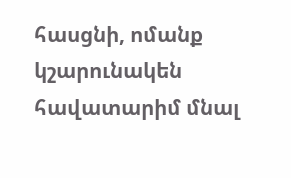հասցնի, ոմանք կշարունակեն հավատարիմ մնալ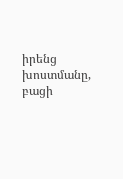իրենց խոստմանը, բացի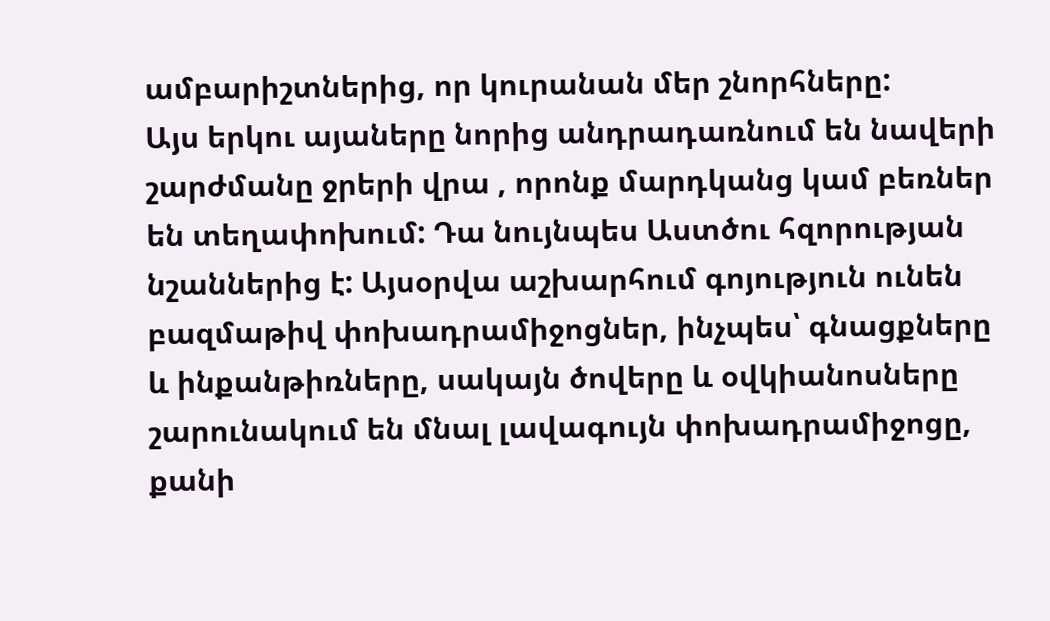ամբարիշտներից, որ կուրանան մեր շնորհները:
Այս երկու այաները նորից անդրադառնում են նավերի շարժմանը ջրերի վրա , որոնք մարդկանց կամ բեռներ են տեղափոխում: Դա նույնպես Աստծու հզորության նշաններից է: Այսօրվա աշխարհում գոյություն ունեն բազմաթիվ փոխադրամիջոցներ, ինչպես՝ գնացքները և ինքանթիռները, սակայն ծովերը և օվկիանոսները շարունակում են մնալ լավագույն փոխադրամիջոցը, քանի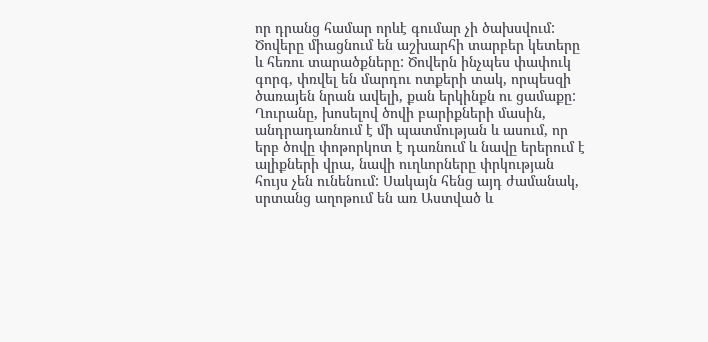որ դրանց համար որևէ գումար չի ծախսվում: Ծովերը միացնում են աշխարհի տարբեր կետերը և հեռու տարածքները: Ծովերն ինչպես փափուկ գորգ, փռվել են մարդու ոտքերի տակ, որպեսզի ծառայեն նրան ավելի, քան երկինքն ու ցամաքը: Ղուրանը, խոսելով ծովի բարիքների մասին, անդրադառնում է մի պատմության և ասում, որ երբ ծովը փոթորկոտ է դառնում և նավը երերում է ալիքների վրա, նավի ուղևորները փրկության հույս չեն ունենում: Սակայն հենց այդ ժամանակ, սրտանց աղոթում են առ Աստված և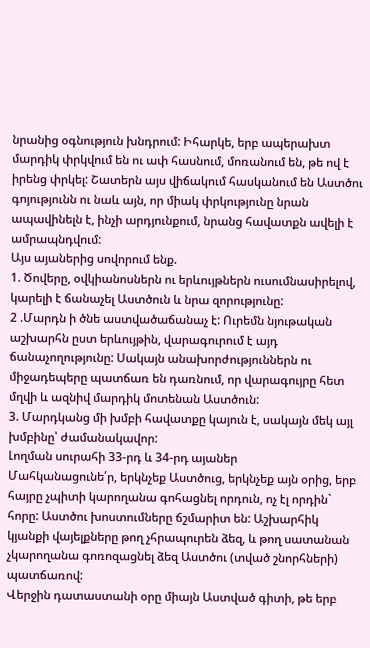նրանից օգնություն խնդրում: Իհարկե, երբ ապերախտ մարդիկ փրկվում են ու ափ հասնում, մոռանում են, թե ով է իրենց փրկել: Շատերն այս վիճակում հասկանում են Աստծու գոյությունն ու նաև այն, որ միակ փրկությունը նրան ապավինելն է, ինչի արդյունքում, նրանց հավատքն ավելի է ամրապնդվում:
Այս այաներից սովորում ենք.
1. Ծովերը, օվկիանոսներն ու երևույթներն ուսումնասիրելով, կարելի է ճանաչել Աստծուն և նրա զորությունը:
2 .Մարդն ի ծնե աստվածաճանաչ է: Ուրեմն նյութական աշխարհն ըստ երևույթին, վարագուրում է այդ ճանաչողությունը: Սակայն անախորժություններն ու միջադեպերը պատճառ են դառնում, որ վարագույրը հետ մղվի և ազնիվ մարդիկ մոտենան Աստծուն:
3. Մարդկանց մի խմբի հավատքը կայուն է, սակայն մեկ այլ խմբինը՝ ժամանակավոր:
Լողման սուրահի 33-րդ և 34-րդ այաներ
Մահկանացունե՛ր, երկնչեք Աստծուց, երկնչեք այն օրից, երբ հայրը չպիտի կարողանա գոհացնել որդուն, ոչ էլ որդին` հորը: Աստծու խոստումները ճշմարիտ են: Աշխարհիկ կյանքի վայելքները թող չհրապուրեն ձեզ, և թող սատանան չկարողանա գոռոզացնել ձեզ Աստծու (տված շնորհների) պատճառով:
Վերջին դատաստանի օրը միայն Աստված գիտի, թե երբ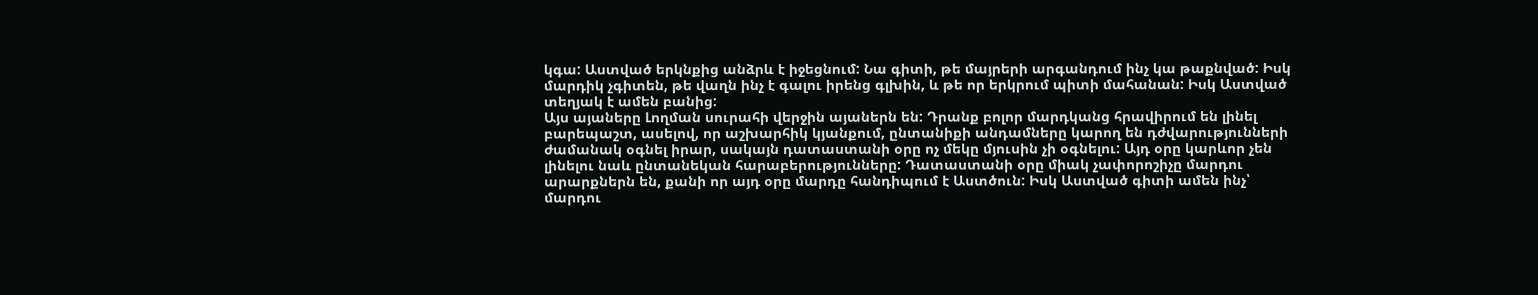կգա: Աստված երկնքից անձրև է իջեցնում: Նա գիտի, թե մայրերի արգանդում ինչ կա թաքնված: Իսկ մարդիկ չգիտեն, թե վաղն ինչ է գալու իրենց գլխին, և թե որ երկրում պիտի մահանան: Իսկ Աստված տեղյակ է ամեն բանից:
Այս այաները Լողման սուրահի վերջին այաներն են: Դրանք բոլոր մարդկանց հրավիրում են լինել բարեպաշտ, ասելով, որ աշխարհիկ կյանքում, ընտանիքի անդամները կարող են դժվարությունների ժամանակ օգնել իրար, սակայն դատաստանի օրը ոչ մեկը մյուսին չի օգնելու: Այդ օրը կարևոր չեն լինելու նաև ընտանեկան հարաբերությունները: Դատաստանի օրը միակ չափորոշիչը մարդու արարքներն են, քանի որ այդ օրը մարդը հանդիպում է Աստծուն: Իսկ Աստված գիտի ամեն ինչ՝ մարդու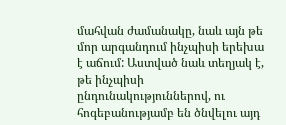մահվան ժամանակը, նաև այն թե մոր արգանդում ինչպիսի երեխա է աճում: Աստված նաև տեղյակ է, թե ինչպիսի ընդունակություններով, ու հոգեբանությամբ են ծնվելու այդ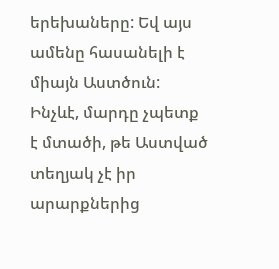երեխաները: Եվ այս ամենը հասանելի է միայն Աստծուն: Ինչևէ, մարդը չպետք է մտածի, թե Աստված տեղյակ չէ իր արարքներից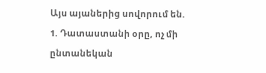Այս այաներից սովորում են.
1. Դատաստանի օրը, ոչ մի ընտանեկան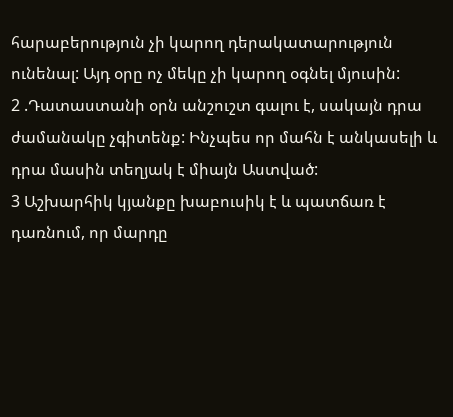հարաբերություն չի կարող դերակատարություն ունենալ: Այդ օրը ոչ մեկը չի կարող օգնել մյուսին:
2 .Դատաստանի օրն անշուշտ գալու է, սակայն դրա ժամանակը չգիտենք: Ինչպես որ մահն է անկասելի և դրա մասին տեղյակ է միայն Աստված:
3 Աշխարհիկ կյանքը խաբուսիկ է և պատճառ է դառնում, որ մարդը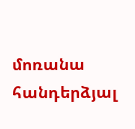մոռանա հանդերձյալ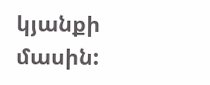կյանքի մասին: